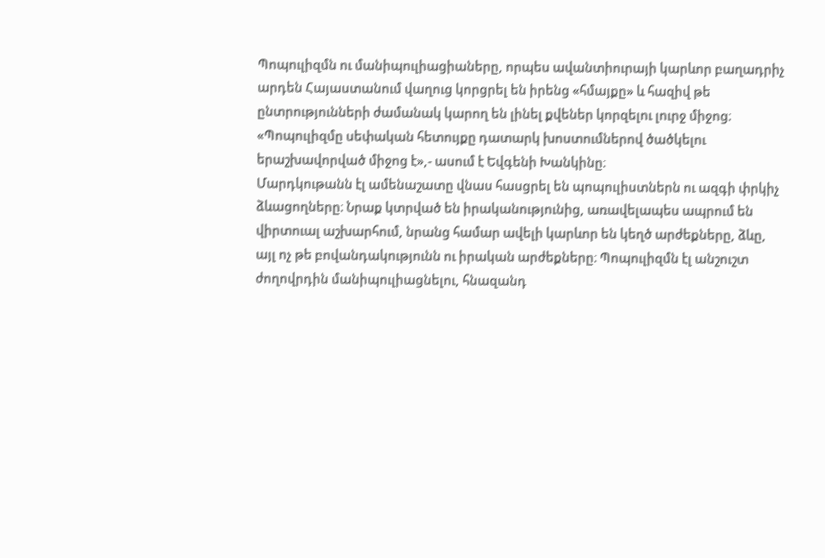Պոպուլիզմն ու մանիպուլիացիաները, որպես ավանտիուրայի կարևոր բաղադրիչ արդեն Հայաստանում վաղուց կորցրել են իրենց «հմայքը» և հազիվ թե ընտրությունների ժամանակ կարող են լինել քվեներ կորզելու լուրջ միջոց։
«Պոպուլիզմը սեփական հետույքը դատարկ խոստումներով ծածկելու երաշխավորված միջոց է»,- ասում է Եվգենի Խանկինը։
Մարդկութանն էլ ամենաշատը վնաս հասցրել են պոպուլիստներն ու ազգի փրկիչ ձևացողները։ Նրաք կտրված են իրականությունից, առավելապես ապրում են վիրտուալ աշխարհում, նրանց համար ավելի կարևոր են կեղծ արժեքները, ձևը, այլ ոչ թե բովանդակությունն ու իրական արժեքները։ Պոպուլիզմն էլ անշուշտ ժողովրդին մանիպուլիացնելու, հնազանդ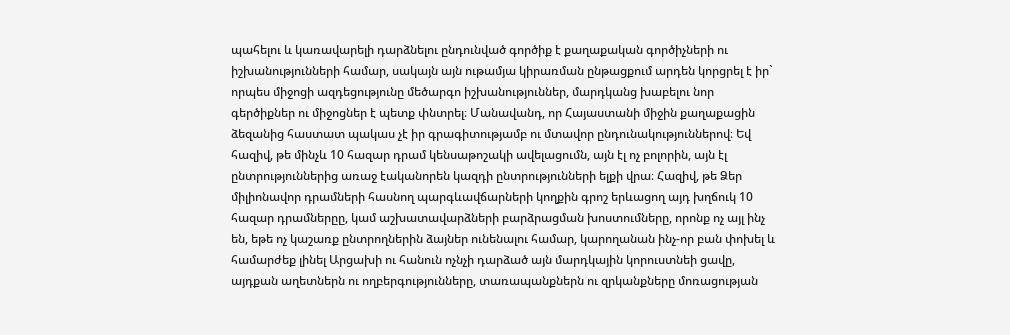պահելու և կառավարելի դարձնելու ընդունված գործիք է քաղաքական գործիչների ու իշխանությունների համար, սակայն այն ութամյա կիրառման ընթացքում արդեն կորցրել է իր` որպես միջոցի ազդեցությունը մեծարգո իշխանություններ, մարդկանց խաբելու նոր գերծիքներ ու միջոցներ է պետք փնտրել։ Մանավանդ, որ Հայաստանի միջին քաղաքացին ձեզանից հաստատ պակաս չէ իր գրագիտությամբ ու մտավոր ընդունակություններով։ Եվ հազիվ, թե մինչև 10 հազար դրամ կենսաթոշակի ավելացումն, այն էլ ոչ բոլորին, այն էլ ընտրություններից առաջ էականորեն կազդի ընտրությունների ելքի վրա։ Հազիվ, թե Ձեր միլիոնավոր դրամների հասնող պարգևավճարների կողքին գրոշ երևացող այդ խղճուկ 10 հազար դրամներըը, կամ աշխատավարձների բարձրացման խոստումները, որոնք ոչ այլ ինչ են, եթե ոչ կաշառք ընտրողներին ձայներ ունենալու համար, կարողանան ինչ-որ բան փոխել և համարժեք լինել Արցախի ու հանուն ոչնչի դարձած այն մարդկային կորուստնեի ցավը, այդքան աղետներն ու ողբերգությունները, տառապանքներն ու զրկանքները մոռացության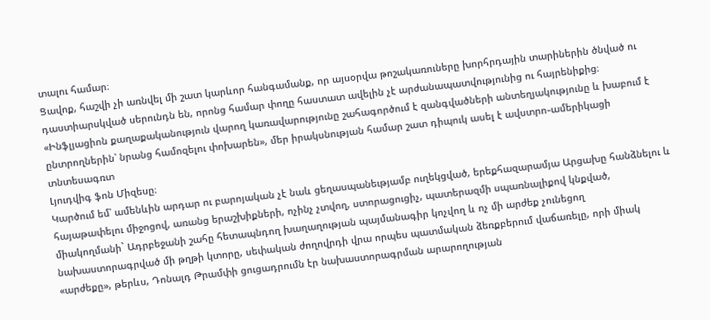տալու համար։
Ցավոք, հաշվի չի առնվել մի շատ կարևոր հանգամանք, որ այսօրվա թոշակառուները խորհրդային տարիներին ծնված ու դաստիարսկված սերունդն են, որոնց համար փողը հաստատ ավելին չէ արժանապատվությունից ու հայրենիքից։
«Ինֆլյացիոն քաղաքականություն վարող կառավարությունը շահագործում է զանգվածների անտեղյակությունը և խաբում է ընտրողներին՝ նրանց համոզելու փոխարեն», մեր իրակսնության համար շատ դիպուկ ասել է ավստրո֊ամերիկացի տնտեսագռտ
Լյուդվիգ ֆոն Միզեսը։
Կարծում եմ՝ ամենևին արդար ու բարոյական չէ նաև ցեղասպանեւթյամբ ուղեկցված, երեքհազարամյա Արցախը հանձնելու և հայաթափելու միջոցով, առանց երաշխիքների, ոչինչ չտվող, ստորացուցիչ, պատերազմի սպառնալիքով կնքված, միակողմանի` Ադրբեջանի շահը հետապնդող խաղաղության պայմանագիր կոչվող և ոչ մի արժեք չունեցող նախաստորագրված մի թղթի կտորը, սեփական ժողովրդի վրա որպես պատմական ձեռքբերում վաճառելը, որի միակ «արժեքը», թերևս, Դոնալդ Թրամփի ցուցադրումն էր նախաստորագրման արարողության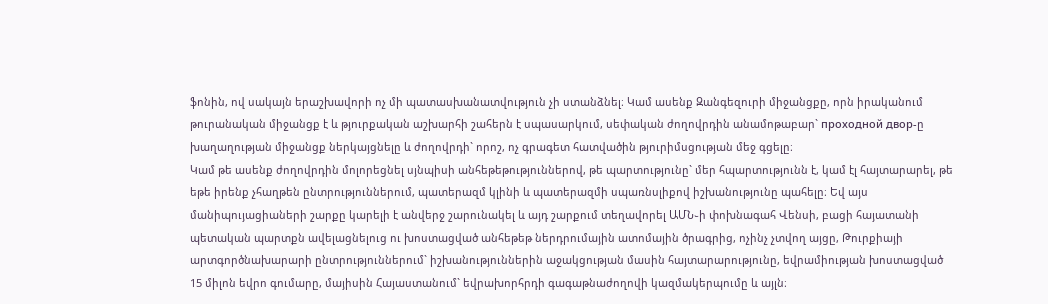ֆոնին, ով սակայն երաշխավորի ոչ մի պատասխանատվություն չի ստանձնել։ Կամ ասենք Զանգեզուրի միջանցքը, որն իրականում թուրանական միջանցք է և թյուրքական աշխարհի շահերն է սպասարկում, սեփական ժողովրդին անամոթաբար` проходной двор-ը խաղաղության միջանցք ներկայցնելը և ժողովրդի` որոշ, ոչ գրագետ հատվածին թյուրիմսցության մեջ գցելը։
Կամ թե ասենք ժողովրդին մոլորեցնել սյնպիսի անհեթեթություններով, թե պարտությունը` մեր հպարտությունն է, կամ էլ հայտարարել, թե եթե իրենք չհաղթեն ընտրություններում, պատերազմ կլինի և պատերազմի սպառնսլիքով իշխանությունը պահելը։ Եվ այս մանիպույացիաների շարքը կարելի է անվերջ շարունակել և այդ շարքում տեղավորել ԱՄՆ֊ի փոխնագահ Վենսի, բացի հայատանի պետական պարտքն ավելացնելուց ու խոստացված անհեթեթ ներդրումային ատոմային ծրագրից, ոչինչ չտվող այցը, Թուրքիայի արտգործնախարարի ընտրություններում` իշխանություններին աջակցության մասին հայտարարությունը, եվրամիության խոստացված 15 միլոն եվրո գումարը, մայիսին Հայաստանում` եվրախորհրդի գագաթնաժողովի կազմակերպումը և այլն։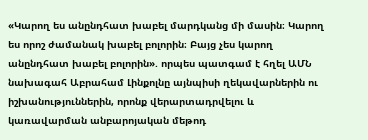«Կարող ես անընդհատ խաբել մարդկանց մի մասին։ Կարող ես որոշ ժամանակ խաբել բոլորին։ Բայց չես կարող անընդհատ խաբել բոլորին». որպես պատգամ է հղել ԱՄՆ նախագահ Աբրահամ Լինքոլնը այնպիսի ղեկավարներին ու իշխանություններին, որոնք վերարտադրվելու և կառավարման անբարոյական մեթոդ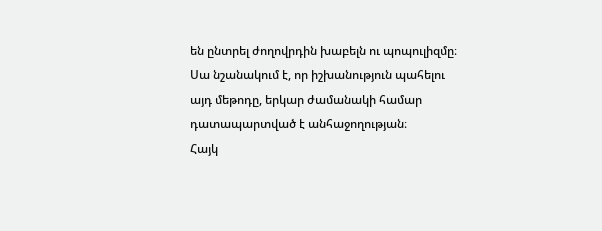են ընտրել ժողովրդին խաբելն ու պոպուլիզմը։
Սա նշանակում է, որ իշխանություն պահելու այդ մեթոդը, երկար ժամանակի համար դատապարտված է անհաջողության։
Հայկ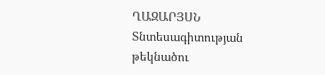ՂԱԶԱՐՅՍՆ
Տնտեսագիտության թեկնածու